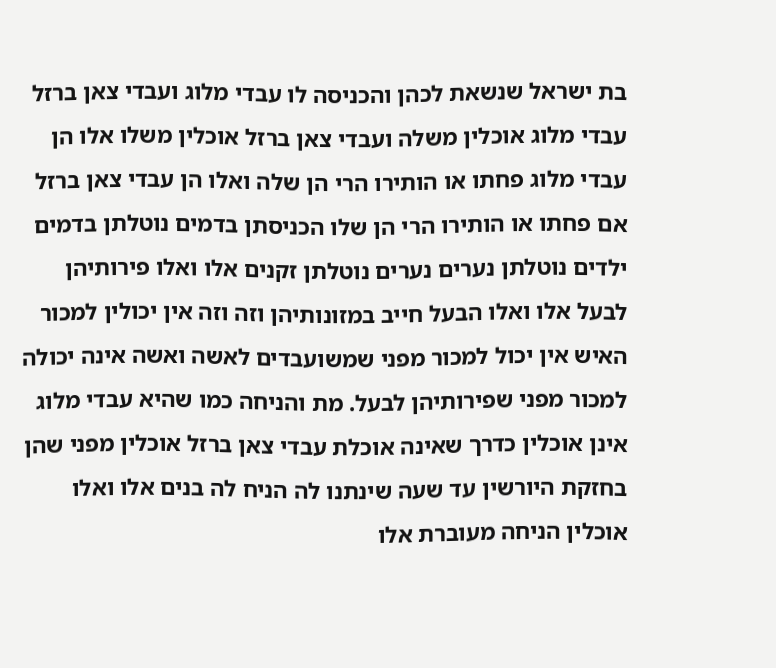בת ישראל שנשאת לכהן והכניסה לו עבדי מלוג ועבדי צאן ברזל עבדי מלוג אוכלין משלה ועבדי צאן ברזל אוכלין משלו אלו הן עבדי מלוג פחתו או הותירו הרי הן שלה ואלו הן עבדי צאן ברזל אם פחתו או הותירו הרי הן שלו הכניסתן בדמים נוטלתן בדמים ילדים נוטלתן נערים נערים נוטלתן זקנים אלו ואלו פירותיהן לבעל אלו ואלו הבעל חייב במזונותיהן וזה וזה אין יכולין למכור האיש אין יכול למכור מפני שמשועבדים לאשה ואשה אינה יכולה למכור מפני שפירותיהן לבעל. מת והניחה כמו שהיא עבדי מלוג אינן אוכלין כדרך שאינה אוכלת עבדי צאן ברזל אוכלין מפני שהן בחזקת היורשין עד שעה שינתנו לה הניח לה בנים אלו ואלו אוכלין הניחה מעוברת אלו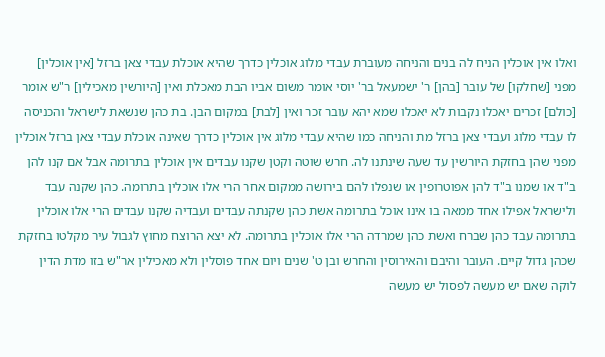ואלו אין אוכלין הניח לה בנים והניחה מעוברת עבדי מלוג אוכלין כדרך שהיא אוכלת עבדי צאן ברזל [אין אוכלין] מפני [שחלקו] של עובר [בהן] ר' ישמעאל בר' יוסי אומר משום אביו הבת מאכלת ואין [היורשין מאכילין] ר"ש אומר [כולם] זכרים יאכלו נקבות לא יאכלו שמא יהא עובר זכר ואין [לבת] במקום הבן. בת כהן שנשאת לישראל והכניסה לו עבדי מלוג ועבדי צאן ברזל מת והניחה כמו שהיא עבדי מלוג אין אוכלין כדרך שאינה אוכלת עבדי צאן ברזל אוכלין מפני שהן בחזקת היורשין עד שעה שינתנו לה. חרש שוטה וקטן שקנו עבדים אין אוכלין בתרומה אבל אם קנו להן ב"ד או שמנו ב"ד להן אפוטרופין או שנפלו להם בירושה ממקום אחר הרי אלו אוכלין בתרומה. כהן שקנה עבד ולישראל אפילו אחד ממאה בו אינו אוכל בתרומה אשת כהן שקנתה עבדים ועבדיה שקנו עבדים הרי אלו אוכלין בתרומה עבד כהן שברח ואשת כהן שמרדה הרי אלו אוכלין בתרומה. לא יצא הרוצח מחוץ לגבול עיר מקלטו בחזקת שכהן גדול קיים. העובר והיבם והאירוסין והחרש ובן ט' שנים ויום אחד פוסלין ולא מאכילין אר"ש בזו מדת הדין לוקה שאם יש מעשה לפסול יש מעשה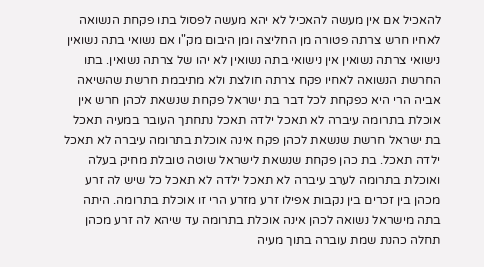להאכיל אם אין מעשה להאכיל לא יהא מעשה לפסול בתו פקחת הנשואה לאחיו חרש צרתה פטורה מן החליצה ומן היבום מק"ו אם נשואי בתה נשואין נישואי צרתה נשואין אין נישואי בתה נשואין לא יהו של צרתה נשואין. בתו החרשת הנשואה לאחיו פקח צרתה חולצת ולא מתיבמת חרשת שהשיאה אביה הרי היא כפקחת לכל דבר בת ישראל פקחת שנשאת לכהן חרש אין אוכלת בתרומה עיברה לא תאכל ילדה תאכל נתחתך העובר במעיה תאכל בת ישראל חרשת שנשאת לכהן פקח אינה אוכלת בתרומה עיברה לא תאכל ילדה תאכל. בת כהן פקחת שנשאת לישראל שוטה טובלת מחיק בעלה ואוכלת בתרומה לערב עיברה לא תאכל ילדה לא תאכל כל שיש לה זרע מכהן בין זכרים בין נקבות אפילו זרע מזרע הרי זו אוכלת בתרומה. היתה בתה מישראל נשואה לכהן אינה אוכלת בתרומה עד שיהא לה זרע מכהן תחלה כהנת שמת עוברה בתוך מעיה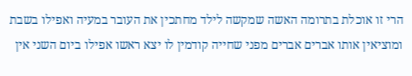הרי זו אוכלת בתרומה האשה שמקשה לילד מחתכין את העובר במעיה ואפילו בשבת ומוציאין אותו אברים אברים מפני שחייה קודמין לו יצא ראשו אפילו ביום השני אין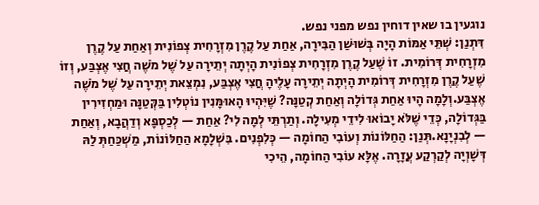נוגעין בו שאין דוחין נפש מפני נפש.
דִּתְנַן: שְׁתֵּי אַמּוֹת הָיָה בְּשׁוּשַׁן הַבִּירָה, אַחַת עַל קֶרֶן מִזְרָחִית צְפוֹנִית וְאַחַת עַל קֶרֶן מִזְרָחִית דְּרוֹמִית. זוֹ שֶׁעַל קֶרֶן מִזְרָחִית צְפוֹנִית הָיְתָה יְתֵירָה עַל שֶׁל מֹשֶׁה חֲצִי אֶצְבַּע, וְזוֹ שֶׁעַל קֶרֶן מִזְרָחִית דְּרוֹמִית הָיְתָה יְתֵירָה עָלֶיהָ חֲצִי אֶצְבַּע, נִמְצֵאת יְתֵירָה עַל שֶׁל מֹשֶׁה אֶצְבַּע.וְלָמָה הָיוּ אַחַת גְּדוֹלָה וְאַחַת קְטַנָּה? שֶׁיִּהְיוּ הָאוּמָּנִין נוֹטְלִין בַּקְּטַנָּה וּמַחְזִירִין בַּגְּדוֹלָה, כְּדֵי שֶׁלֹּא יָבוֹאוּ לִידֵי מְעִילָה. וְתַרְתֵּי לְמָה לִי? אַחַת — לְכַסְפָּא וְדַהֲבָא, וְאַחַת — לְבִנְיָנָא.תְּנַן: הַחַלּוֹנוֹת וְעוֹבִי הַחוֹמָה — כְּלִפְנִים. בִּשְׁלָמָא הַחַלּוֹנוֹת, מַשְׁכַּחַתְּ לַהּ דְּשָׁוְיָה לְקַרְקַע עֲזָרָה. אֶלָּא עוֹבִי הַחוֹמָה, הֵיכִי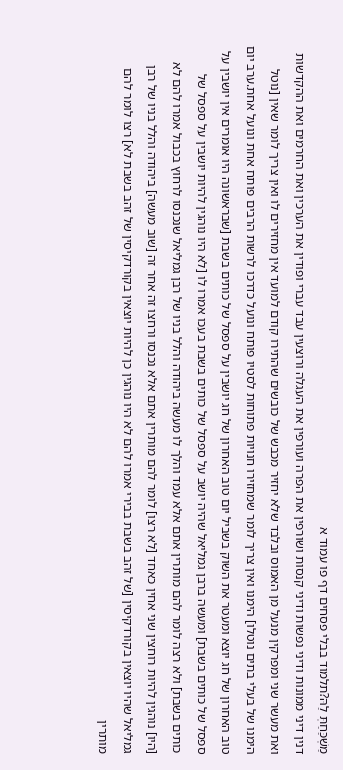מַשְׁכַּחַתְּ לַהּ?תלמוד בבלי פסחים דף פו עמוד א
דנין דיני ממונות ודיני נפשות ודיני קנסות ושורפין את הפרה ועורפין את העגלה ורוצעין עבד עברי ופודין את הערכין ואת החרמים ואת ההקדשות ואת מעשר שני ומפרקין מנעל מן האמוס ובלבד שלא יחזיר מכבש של כובשים שהתירו קודם למועד אין מחזירים לו ואין צריך לומר שאין [נוטל הימנו של בעלי בתים נוטלו] הימנו ואין צריך לומר שמחזירו חנויות פתוחות לסטיו פותח ונועל כדרכו לרשות הרבים פותח אחת ונועל אחת.ערב יום טוב האחרון של חג יוצא ומעטר את השוק בשביל יום טוב האחרון של חג יושבין על ספסל של כותים בשבת [שבראשונה היו אומרים אין יושבין על ספסל של כותים בשבת] ומעשה ברבן גמליאל שהיה יושב על ספסל של כותים בשבת בעכו אמרו לו [לא היו נוהגין להיות יושבין על ספסל של כותים בשבת] ולא רצה לומר להם מותרין אתם אלא עמד והלך לו מעשה ביהודה והלל בניו של רבן גמליאל שנכנסו לרחוץ בכבול אמרו להם לא [היו] נוהגין להיות רוחצין שני אחין כאחד [לא רצו] לומר להם מותרין אתם אלא נכנסו ורחצו זה אחר זה [שוב מעשה] ביהודה והלל בניו של רבן גמליאל שהיו יוצאין בקורדקיסין [של זהב בשבת בבירי אמרו להם לא היו נוהגין כן להיות יוצאין בקורדקיסין של זהב בשבת לא] רצו לומר להם מותרין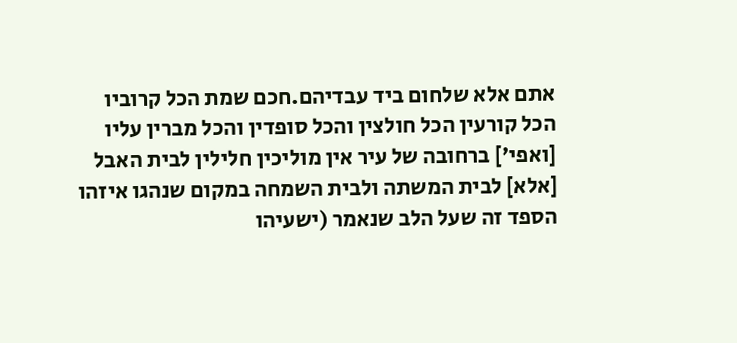אתם אלא שלחום ביד עבדיהם.חכם שמת הכל קרוביו הכל קורעין הכל חולצין והכל סופדין והכל מברין עליו [ואפי'] ברחובה של עיר אין מוליכין חלילין לבית האבל [אלא] לבית המשתה ולבית השמחה במקום שנהגו איזהו הספד זה שעל הלב שנאמר (ישעיהו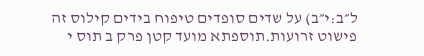ל״ב:י״ב) על שדים סופדים טיפוח בידים קילוס זה פישוט זרועות.תוספתא מועד קטן פרק ב תוס י